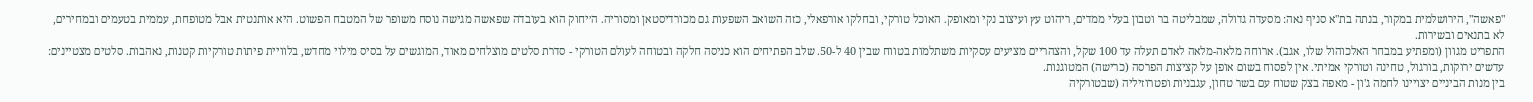"פאשה", הירושלמית במקור, בנתה בת"א סניף נאה: מסעדה גדולה, שמבליטה בר וטבון בעלי ממדים, ריהוט עץ ועיצוב נקי ומאופק. האוכל טורקי, ובחלקו אורפאלי, כזה השואב השפעות גם מכורדיסטאן ומסוריה. ה׳יחוק הוא בעובדה שפאשה מגישה נוסח משופר של המטבח הפשוט. היא אותנטית אבל מטופחת, עממית בטעמים ובמחירים, לא בתנאים ובשירות.
התפריט מגוון (ומפתיע במבחר האלכוהול שלו, אגב). ארוחה מלאה-מלאה לאדם תעלה עד 100 שקל, והצהריים מציעים עסקיות משתלמות בטווח שבין 40 ל-50. שלב הפתיחים הוא כניסה חלקה ובטוחה לעולם הטורקי - סדרת סלטים מוצלחים מאוד, המוגשים על בסיס מילוי מחדש, בלוויית פיתות טורקיות קטנות, נאהבות. סלטים מצטיינים: עדשים ירוקות, בורגול, טחינה וטורקי אמיתי. אין לפסוח בשום אופן על קציצות הפרסה (כרישה) המטוגנות.
בין מנות הביניים יצויינו לחמה ג'ון - מאפה בצק שטוח עם בשר טחון, עגבניות ופטרוזיליה (שבטורקיה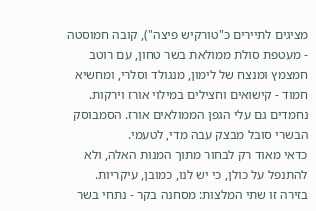מציגים לתיירים כ"טורקיש פיצה"), קובה חמוסטה - מעטפת סולת ממולאת בשר טחון, עם רוטב חמצמץ ומנצח של לימון, מנגולד וסלרי, ומחשיא חמוד - קישואים וחצילים במילוי אורז וירקות. נחמדים גם עלי הגפן הממולאים אורז. הסמבוסק הבשרי סובל מבצק עבה מדי, לטעמי.
כדאי מאוד רק לבחור מתוך המנות האלה, ולא להתנפל על כולן, כי יש לנו, כמובן, עיקריות. בזירה זו שתי המלצות: מסחנה בקר - נתחי בשר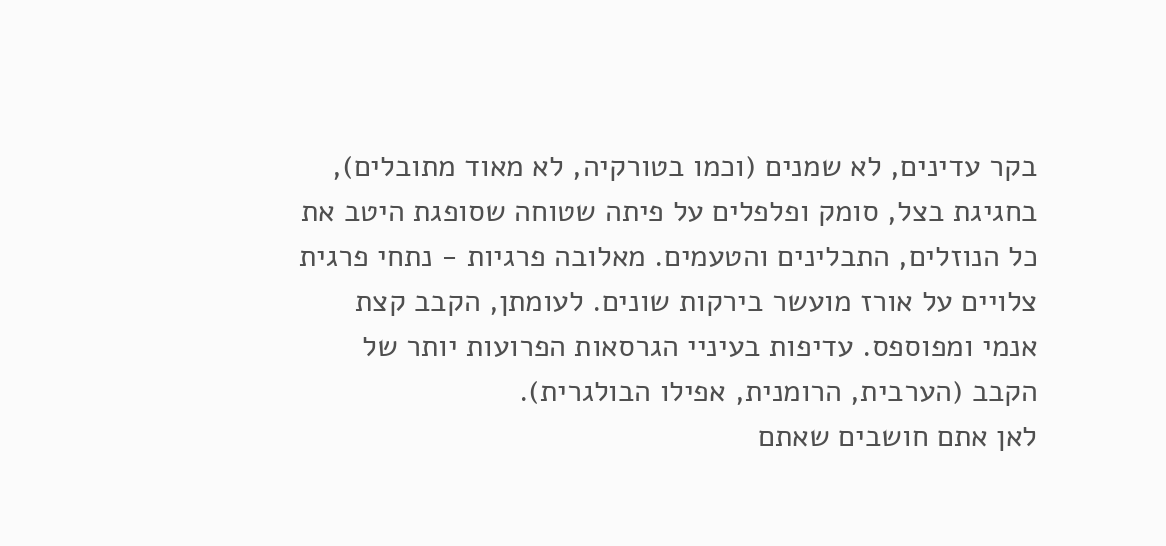בקר עדינים, לא שמנים (וכמו בטורקיה, לא מאוד מתובלים), בחגיגת בצל, סומק ופלפלים על פיתה שטוחה שסופגת היטב את כל הנוזלים, התבלינים והטעמים. מאלובה פרגיות - נתחי פרגית צלויים על אורז מועשר בירקות שונים. לעומתן, הקבב קצת אנמי ומפוספס. עדיפות בעיניי הגרסאות הפרועות יותר של הקבב (הערבית, הרומנית, אפילו הבולגרית).
לאן אתם חושבים שאתם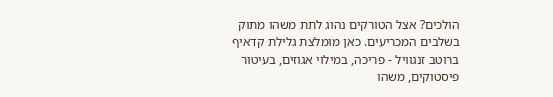הולכים? אצל הטורקים נהוג לתת משהו מתוק בשלבים המכריעים. כאן מומלצת גלילת קדאיף ברוטב זנגוויל - פריכה, במילוי אגוזים, בעיטור פיסטוקים, משהו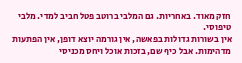חזק מאוד. באחריות. גם המלבי ברוטב פטל חביב למדי. מלבי טיפוסי.
אין בשורות גדולות בפאשה, אין גורמה יוצא דופן, אין הפתעות מדהימות. אבל כיף שם, בזכות אוכל ויחס מכניסי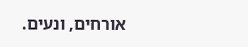אורחים, ונעים.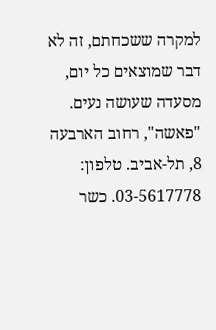למקרה ששכחתם, זה לא דבר שמוצאים כל יום, מסעדה שעושה נעים.
"פאשה", רחוב הארבעה 8, תל-אביב. טלפון: 03-5617778. כשר